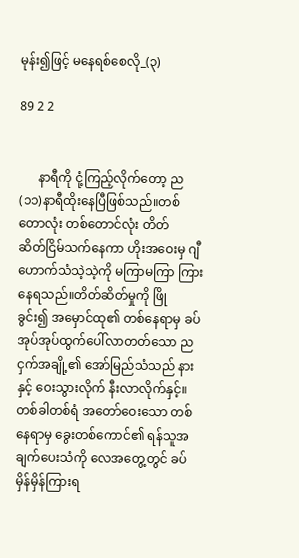မုန်း၍ဖြင့် မနေရစ်စေလို_(၃)

89 2 2


      နာရီကို ငုံ့ကြည့်လိုက်တော့ ည(၁၁)နာရီထိုးနေပြီဖြစ်သည်။တစ်တောလုံး တစ်တောင်လုံး တိတ်ဆိတ်‌ငြိမ်သက်နေကာ ဟိုးအဝေးမှ ဂျီဟောက်သံသဲ့သဲ့ကို မကြာမကြာ ကြားနေရသည်။‌တိတ်ဆိတ်မှုကို ဖြိုခွင်း၍ ‌အမှောင်ထု၏ တစ်နေရာမှ ခပ်အုပ်အုပ်ထွက်ပေါ်လာတတ်သော ညငှက်အချို့၏ အော်မြည်သံသည် နားနှင့် ဝေးသွားလိုက် နီးလာလိုက်နှင့်။တစ်ခါတစ်ရံ အတော်ဝေးသော တစ်နေရာမှ ခွေးတစ်‌ကောင်၏ ရန်သူအချက်ပေးသံကို လေအတွေ့တွင် ခပ်မှိန်မှိန်ကြားရ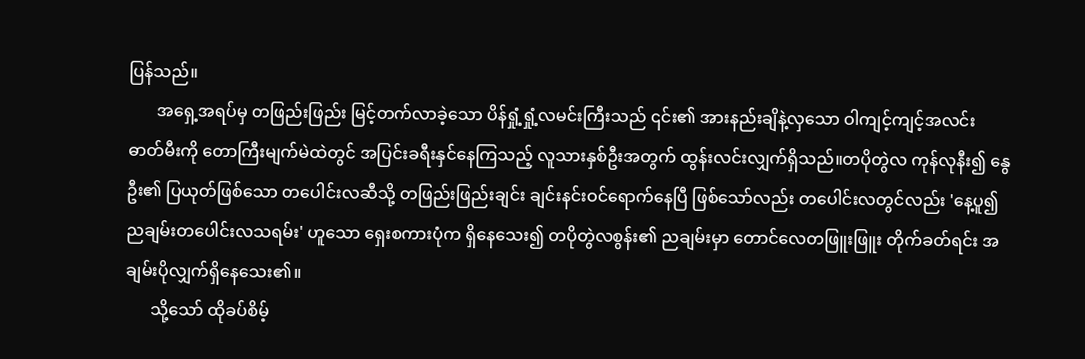ပြန်သည်။
       အရှေ့အရပ်မှ တဖြည်းဖြည်း မြင့်တက်လာခဲ့သော ပိန်ရှုံ့ရှုံ့‌လမင်းကြီးသည် ၎င်း၏ အားနည်းချိနဲ့လှသော ဝါကျင့်ကျင့်အလင်းဓာတ်မီးကို တောကြီးမျက်မဲထဲတွင် အပြင်းခရီးနှင်‌နေကြသည့် လူသားနှစ်ဦးအတွက် ထွန်းလင်းလျှက်ရှိသည်။တပိုတွဲလ ကုန်လုနီး၍ နွေဦး၏ ပြယုတ်ဖြစ်သော တပေါင်းလဆီသို့ တဖြည်းဖြည်းချင်း ချင်းနင်းဝင်ရောက်နေပြီ ဖြစ်သော်လည်း တပေါင်းလတွင်လည်း 'နေ့ပူ၍ညချမ်းတပေါင်းလသရမ်း' ဟူ‌သော ရှေးစကားပုံက ရှိနေသေး၍ တပိုတွဲလစွန်း၏ ညချမ်းမှာ တောင်လေ‌တဖြူးဖြူး တိုက်ခတ်ရင်း အချမ်းပိုလျှက်ရှိနေသေး၏။
      သို့သော် ထိုခပ်စိမ့်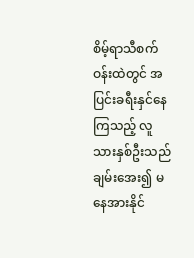စိမ့်‌ရာသီစက်ဝန်းထဲတွင် အပြင်းခရီးနှင်နေကြသည့် လူသားနှစ်ဦးသည် ချမ်းအေး၍ မနေအားနိုင်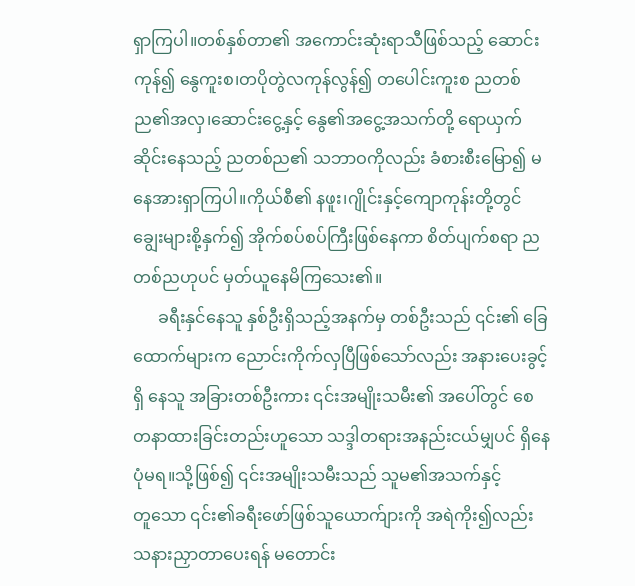ရှာကြပါ။တစ်နှစ်တာ၏ အကောင်းဆုံးရာသီဖြစ်သည့် ဆောင်းကုန်၍ နွေကူးစ၊တပိုတွဲလကုန်လွန်၍ တ‌ပေါင်းကူးစ ညတစ်ည၏အလှ၊ဆောင်းငွေ့နှင့် နွေ၏အငွေ့အသက်တို့ ရောယှက်ဆိုင်းနေသည့် ညတစ်ည၏ သဘာဝကိုလည်း ခံစားစီး‌မြော၍ မနေအားရှာကြပါ။ကိုယ်စီ၏ နဖူး၊ဂျိုင်းနှင့်ကျောကုန်းတို့တွင် ချွေးများစို့နှက်၍ အိုက်စပ်စပ်ကြီးဖြစ်‌နေကာ စိတ်ပျက်စရာ ညတစ်ညဟုပင် မှတ်ယူနေမိကြသေး၏။
      ခရီးနှင်နေသူ နှစ်ဦးရှိသည့်အနက်မှ တစ်ဦးသည် ၎င်း၏ ခြေထောက်များက ညောင်းကိုက်လှပြီဖြစ်သော်လည်း အနားပေးခွင့်ရှိ နေသူ အခြားတစ်ဦးကား ၎င်းအမျိုးသမီး၏ အပေါ်တွင် စေတနာထားခြင်းတည်းဟူ‌သော သဒ္ဒါတရားအနည်းငယ်မျှပင် ရှိ‌နေပုံမ‌ရ။သို့ဖြစ်၍ ၎င်းအမျိုးသမီးသည် သူမ၏အသက်နှင့်တူ‌သော ၎င်း၏ခရီးဖော်ဖြစ်သူယောက်ျားကို အရဲကိုး၍လည်း သနားညှာတာပေးရန် မတောင်း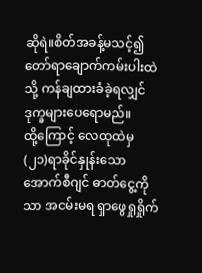ဆိုရဲ။‌‌စိတ်အခန့်မသင့်၍ တော်ရာချောက်ကမ်းပါးထဲသို့ ကန်ချထားခံခဲ့ရလျှင် ဒုက္ခများပေရောမည်။ထို့‌ကြောင့် လေထုထဲမှ (၂၁)ရာခိုင်နှုန်းသော အောက်စီဂျင် ဓာတ်ငွေ့ကိုသာ အငမ်းမရ ရှာဖွေရှုရှိုက်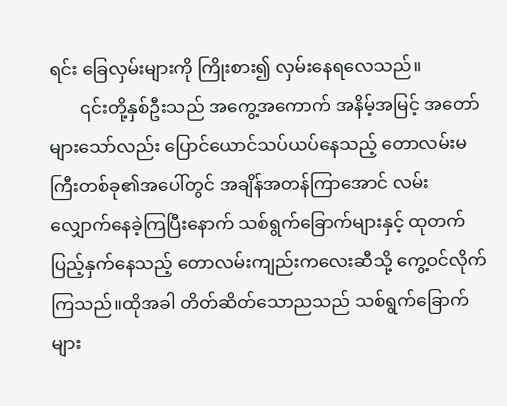ရင်း ခြေလှမ်းများကို ကြိုးစား၍ လှမ်းနေရလေသည်။
       ၎င်းတို့နှစ်ဦးသည် အ‌ကွေ့အကောက် အနိမ့်အမြင့် အတော်များသော်လည်း ပြောင်ယောင်သပ်ယပ်နေသည့် တောလမ်းမကြီးတစ်ခု၏အပေါ်တွင် အချိန်အတန်ကြာအောင် လမ်းလျှောက်နေခဲ့ကြပြီး‌နောက် သစ်ရွက်ခြောက်များနှင့် ထုတက် ပြည့်နှက်နေသည့် တောလမ်းကျည်းကလေးဆီသို့ ကွေ့ဝင်လိုက်ကြသည်။ထိုအခါ တိတ်ဆိတ်သောညသည် သစ်ရွက်ခြောက်များ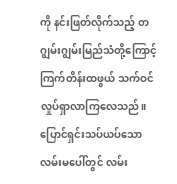ကို နင်းဖြတ်လိုက်သည့် တဂျွမ်းဂျွမ်းမြည်သံတို့ကြောင့် ကြက်တိန်းထဖွယ် သက်ဝင်လှုပ်ရှာလာကြ‌လေသည်။ပြောင်‌ရှင်းသပ်ယပ်သော လမ်းမပေါ်တွင် လမ်း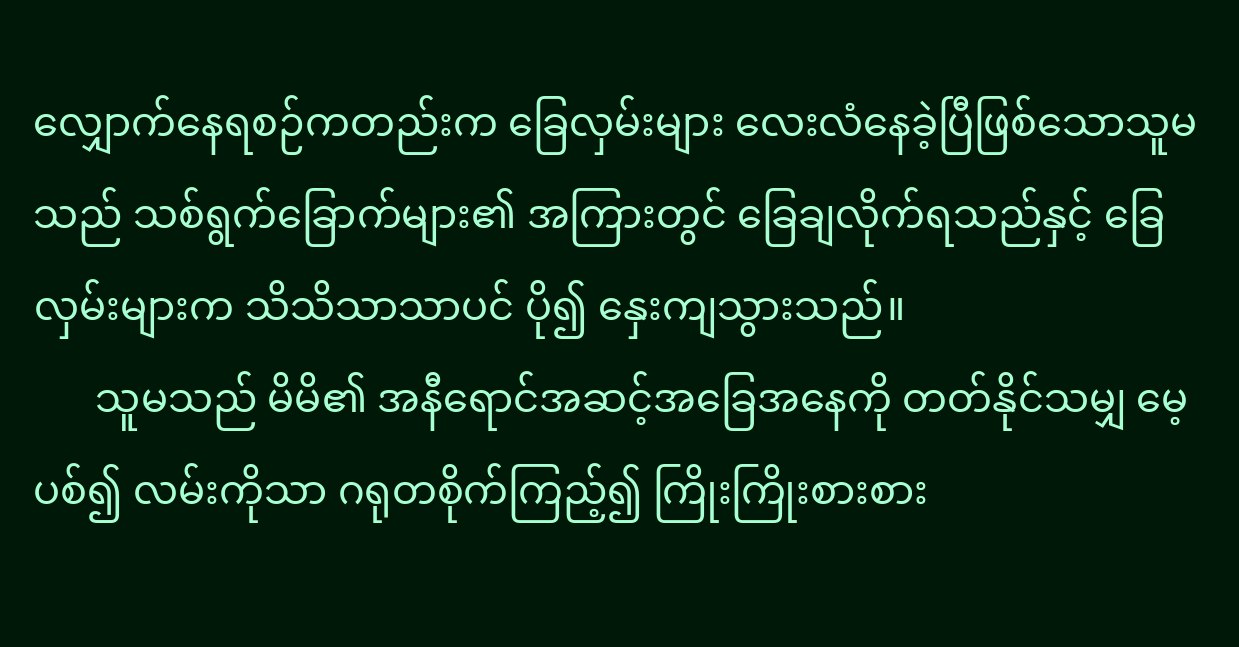လျှောက်နေရစဉ်ကတည်းက ခြေလှမ်းများ လေးလံနေခဲ့ပြီဖြစ်သောသူမသည် သစ်ရွက်ခြောက်များ၏ အကြားတွင် ခြေချလိုက်ရသည်နှင့် ခြေလှမ်းများက သိသိသာသာပင် ပို၍ နှေးကျသွားသည်။
      သူမသည် မိမိ၏ အနီရောင်အဆင့်အခြေအနေကို တတ်နိုင်သမျှ မေ့ပစ်၍ လမ်းကိုသာ ဂရုတစိုက်ကြည့်၍ ကြိုးကြိုးစားစား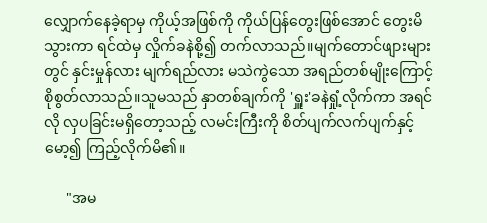လျှောက်နေခဲ့ရာမှ ကိုယ့်အဖြစ်ကို ကိုယ်ပြန်တွေးဖြစ်‌အောင် တွေးမိသွားကာ ရင်ထဲမှ လှိုက်ခနဲစို့၍ တက်လာသည်။မျက်‌တောင်ဖျားများတွင် နှင်းမှုန်လား မျက်ရည်လား မသဲကွဲသော အရည်တစ်မျိုးကြောင့် စိုစွတ်လာသည်။သူမသည် နှာတစ်ချက်ကို 'ရှူး'ခနဲရှုံ့လိုက်ကာ အရင်လို လှပခြင်းမရှိတော့သည့် လမင်းကြီးကို စိတ်ပျက်လက်ပျက်နှင့် မော့၍ ကြည့်လိုက်မိ၏။

      "အမ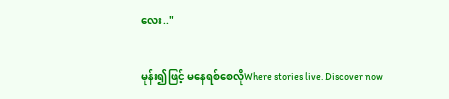လေး.."

မုန်း၍ဖြင့် မနေရစ်စေလိုWhere stories live. Discover now